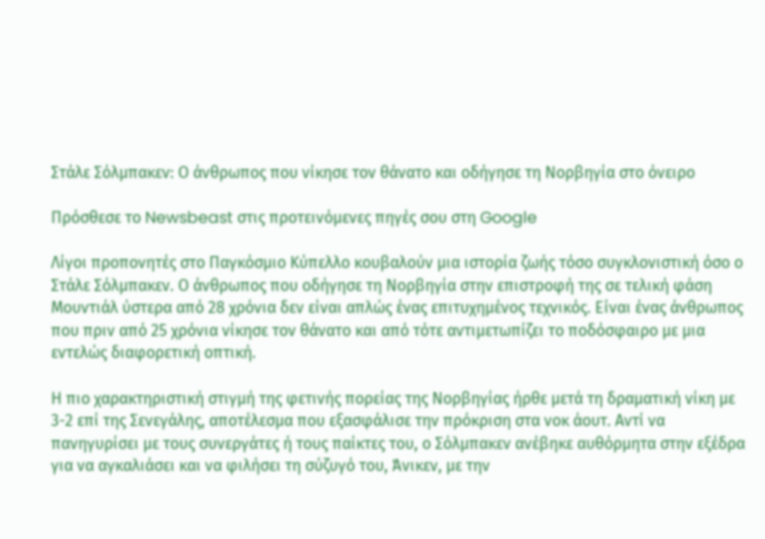Στάλε Σόλμπακεν: Ο άνθρωπος που νίκησε τον θάνατο και οδήγησε τη Νορβηγία στο όνειρο

Πρόσθεσε το Newsbeast στις προτεινόμενες πηγές σου στη Google

Λίγοι προπονητές στο Παγκόσμιο Κύπελλο κουβαλούν μια ιστορία ζωής τόσο συγκλονιστική όσο ο Στάλε Σόλμπακεν. Ο άνθρωπος που οδήγησε τη Νορβηγία στην επιστροφή της σε τελική φάση Μουντιάλ ύστερα από 28 χρόνια δεν είναι απλώς ένας επιτυχημένος τεχνικός. Είναι ένας άνθρωπος που πριν από 25 χρόνια νίκησε τον θάνατο και από τότε αντιμετωπίζει το ποδόσφαιρο με μια εντελώς διαφορετική οπτική.

Η πιο χαρακτηριστική στιγμή της φετινής πορείας της Νορβηγίας ήρθε μετά τη δραματική νίκη με 3-2 επί της Σενεγάλης, αποτέλεσμα που εξασφάλισε την πρόκριση στα νοκ άουτ. Αντί να πανηγυρίσει με τους συνεργάτες ή τους παίκτες του, ο Σόλμπακεν ανέβηκε αυθόρμητα στην εξέδρα για να αγκαλιάσει και να φιλήσει τη σύζυγό του, Άνικεν, με την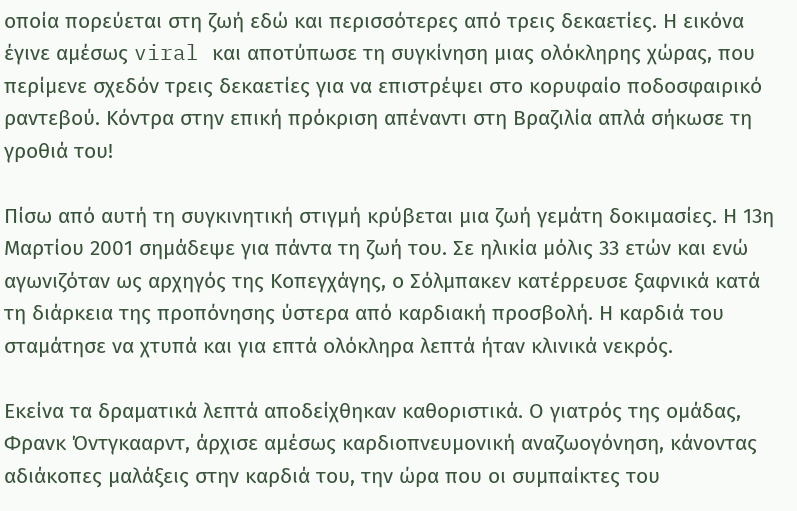οποία πορεύεται στη ζωή εδώ και περισσότερες από τρεις δεκαετίες. Η εικόνα έγινε αμέσως viral και αποτύπωσε τη συγκίνηση μιας ολόκληρης χώρας, που περίμενε σχεδόν τρεις δεκαετίες για να επιστρέψει στο κορυφαίο ποδοσφαιρικό ραντεβού. Κόντρα στην επική πρόκριση απέναντι στη Βραζιλία απλά σήκωσε τη γροθιά του!

Πίσω από αυτή τη συγκινητική στιγμή κρύβεται μια ζωή γεμάτη δοκιμασίες. Η 13η Μαρτίου 2001 σημάδεψε για πάντα τη ζωή του. Σε ηλικία μόλις 33 ετών και ενώ αγωνιζόταν ως αρχηγός της Κοπεγχάγης, ο Σόλμπακεν κατέρρευσε ξαφνικά κατά τη διάρκεια της προπόνησης ύστερα από καρδιακή προσβολή. Η καρδιά του σταμάτησε να χτυπά και για επτά ολόκληρα λεπτά ήταν κλινικά νεκρός.

Εκείνα τα δραματικά λεπτά αποδείχθηκαν καθοριστικά. Ο γιατρός της ομάδας, Φρανκ Όντγκααρντ, άρχισε αμέσως καρδιοπνευμονική αναζωογόνηση, κάνοντας αδιάκοπες μαλάξεις στην καρδιά του, την ώρα που οι συμπαίκτες του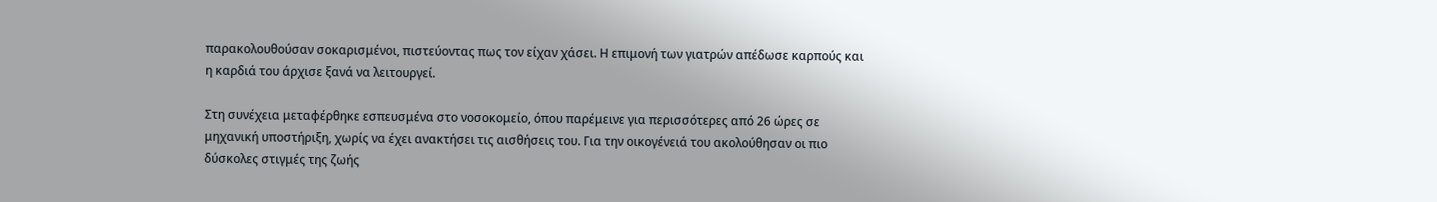παρακολουθούσαν σοκαρισμένοι, πιστεύοντας πως τον είχαν χάσει. Η επιμονή των γιατρών απέδωσε καρπούς και η καρδιά του άρχισε ξανά να λειτουργεί.

Στη συνέχεια μεταφέρθηκε εσπευσμένα στο νοσοκομείο, όπου παρέμεινε για περισσότερες από 26 ώρες σε μηχανική υποστήριξη, χωρίς να έχει ανακτήσει τις αισθήσεις του. Για την οικογένειά του ακολούθησαν οι πιο δύσκολες στιγμές της ζωής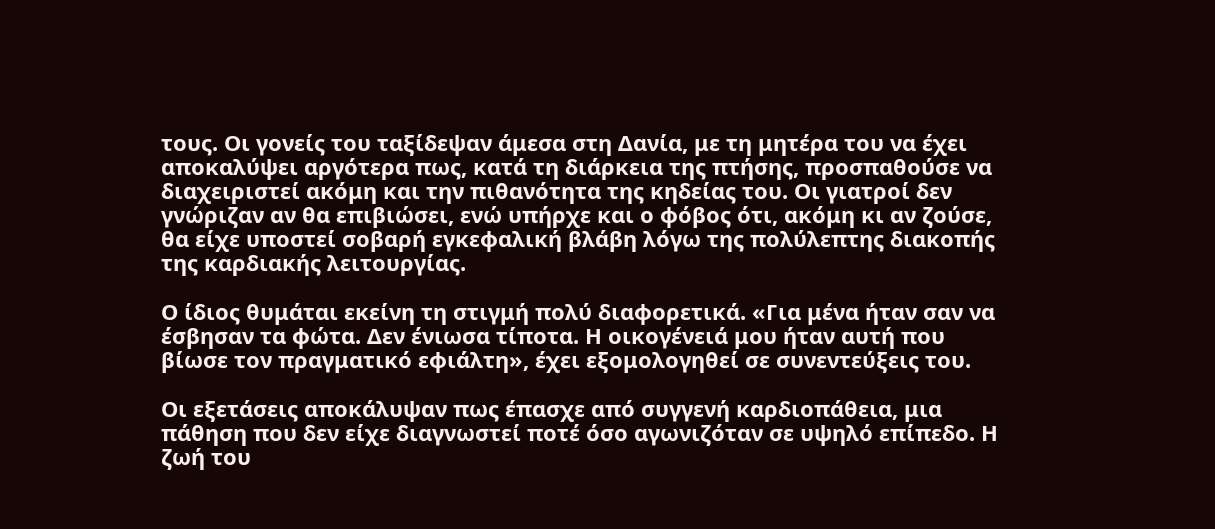τους. Οι γονείς του ταξίδεψαν άμεσα στη Δανία, με τη μητέρα του να έχει αποκαλύψει αργότερα πως, κατά τη διάρκεια της πτήσης, προσπαθούσε να διαχειριστεί ακόμη και την πιθανότητα της κηδείας του. Οι γιατροί δεν γνώριζαν αν θα επιβιώσει, ενώ υπήρχε και ο φόβος ότι, ακόμη κι αν ζούσε, θα είχε υποστεί σοβαρή εγκεφαλική βλάβη λόγω της πολύλεπτης διακοπής της καρδιακής λειτουργίας.

Ο ίδιος θυμάται εκείνη τη στιγμή πολύ διαφορετικά. «Για μένα ήταν σαν να έσβησαν τα φώτα. Δεν ένιωσα τίποτα. Η οικογένειά μου ήταν αυτή που βίωσε τον πραγματικό εφιάλτη», έχει εξομολογηθεί σε συνεντεύξεις του.

Οι εξετάσεις αποκάλυψαν πως έπασχε από συγγενή καρδιοπάθεια, μια πάθηση που δεν είχε διαγνωστεί ποτέ όσο αγωνιζόταν σε υψηλό επίπεδο. Η ζωή του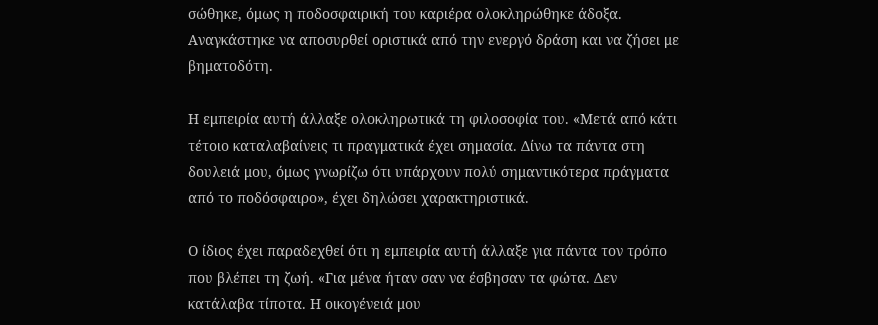σώθηκε, όμως η ποδοσφαιρική του καριέρα ολοκληρώθηκε άδοξα. Αναγκάστηκε να αποσυρθεί οριστικά από την ενεργό δράση και να ζήσει με βηματοδότη.

Η εμπειρία αυτή άλλαξε ολοκληρωτικά τη φιλοσοφία του. «Μετά από κάτι τέτοιο καταλαβαίνεις τι πραγματικά έχει σημασία. Δίνω τα πάντα στη δουλειά μου, όμως γνωρίζω ότι υπάρχουν πολύ σημαντικότερα πράγματα από το ποδόσφαιρο», έχει δηλώσει χαρακτηριστικά.

Ο ίδιος έχει παραδεχθεί ότι η εμπειρία αυτή άλλαξε για πάντα τον τρόπο που βλέπει τη ζωή. «Για μένα ήταν σαν να έσβησαν τα φώτα. Δεν κατάλαβα τίποτα. Η οικογένειά μου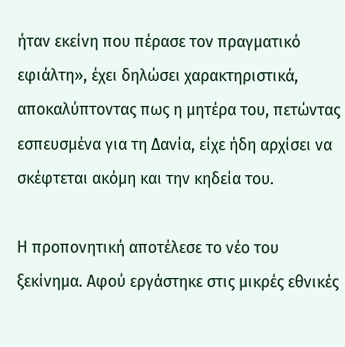ήταν εκείνη που πέρασε τον πραγματικό εφιάλτη», έχει δηλώσει χαρακτηριστικά, αποκαλύπτοντας πως η μητέρα του, πετώντας εσπευσμένα για τη Δανία, είχε ήδη αρχίσει να σκέφτεται ακόμη και την κηδεία του.

Η προπονητική αποτέλεσε το νέο του ξεκίνημα. Αφού εργάστηκε στις μικρές εθνικές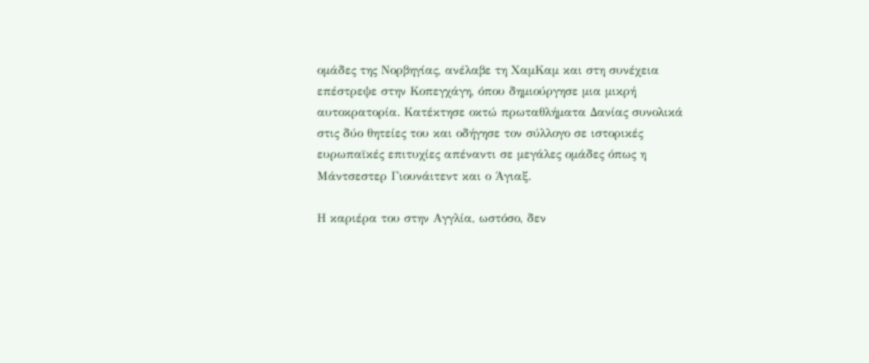ομάδες της Νορβηγίας, ανέλαβε τη ΧαμΚαμ και στη συνέχεια επέστρεψε στην Κοπεγχάγη, όπου δημιούργησε μια μικρή αυτοκρατορία. Κατέκτησε οκτώ πρωταθλήματα Δανίας συνολικά στις δύο θητείες του και οδήγησε τον σύλλογο σε ιστορικές ευρωπαϊκές επιτυχίες απέναντι σε μεγάλες ομάδες όπως η Μάντσεστερ Γιουνάιτεντ και ο Άγιαξ.

Η καριέρα του στην Αγγλία, ωστόσο, δεν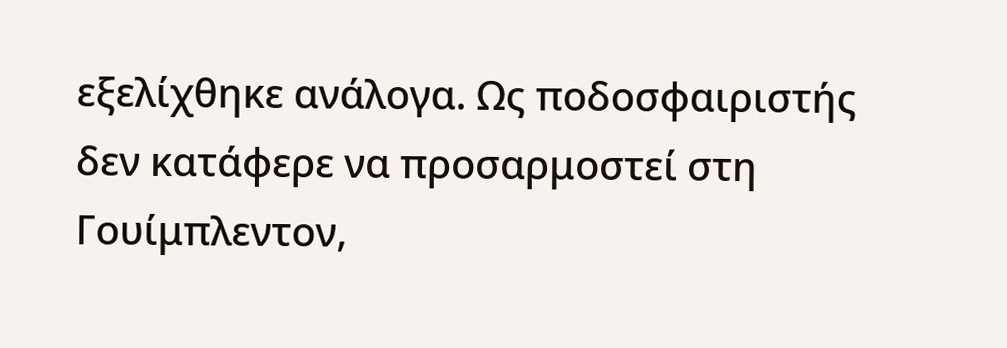εξελίχθηκε ανάλογα. Ως ποδοσφαιριστής δεν κατάφερε να προσαρμοστεί στη Γουίμπλεντον,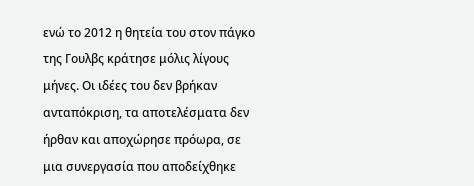ενώ το 2012 η θητεία του στον πάγκο της Γουλβς κράτησε μόλις λίγους μήνες. Οι ιδέες του δεν βρήκαν ανταπόκριση, τα αποτελέσματα δεν ήρθαν και αποχώρησε πρόωρα, σε μια συνεργασία που αποδείχθηκε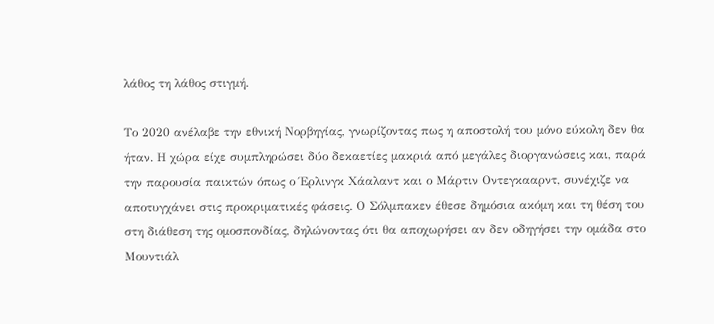λάθος τη λάθος στιγμή.

Το 2020 ανέλαβε την εθνική Νορβηγίας, γνωρίζοντας πως η αποστολή του μόνο εύκολη δεν θα ήταν. Η χώρα είχε συμπληρώσει δύο δεκαετίες μακριά από μεγάλες διοργανώσεις και, παρά την παρουσία παικτών όπως ο Έρλινγκ Χάαλαντ και ο Μάρτιν Οντεγκααρντ, συνέχιζε να αποτυγχάνει στις προκριματικές φάσεις. Ο Σόλμπακεν έθεσε δημόσια ακόμη και τη θέση του στη διάθεση της ομοσπονδίας, δηλώνοντας ότι θα αποχωρήσει αν δεν οδηγήσει την ομάδα στο Μουντιάλ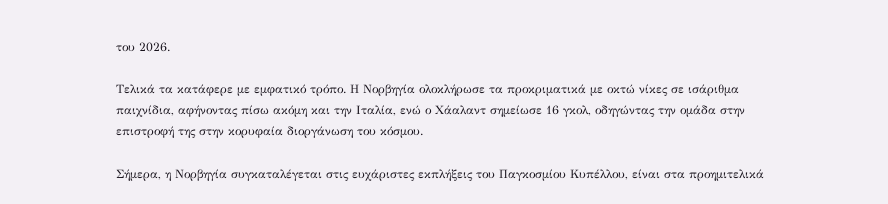του 2026.

Τελικά τα κατάφερε με εμφατικό τρόπο. Η Νορβηγία ολοκλήρωσε τα προκριματικά με οκτώ νίκες σε ισάριθμα παιχνίδια, αφήνοντας πίσω ακόμη και την Ιταλία, ενώ ο Χάαλαντ σημείωσε 16 γκολ, οδηγώντας την ομάδα στην επιστροφή της στην κορυφαία διοργάνωση του κόσμου.

Σήμερα, η Νορβηγία συγκαταλέγεται στις ευχάριστες εκπλήξεις του Παγκοσμίου Κυπέλλου, είναι στα προημιτελικά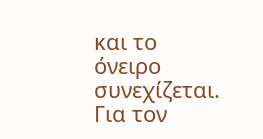και το όνειρο συνεχίζεται. Για τον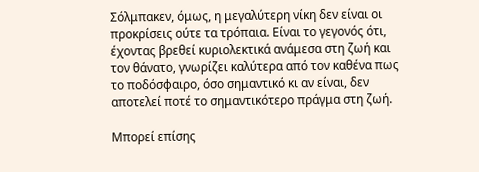Σόλμπακεν, όμως, η μεγαλύτερη νίκη δεν είναι οι προκρίσεις ούτε τα τρόπαια. Είναι το γεγονός ότι, έχοντας βρεθεί κυριολεκτικά ανάμεσα στη ζωή και τον θάνατο, γνωρίζει καλύτερα από τον καθένα πως το ποδόσφαιρο, όσο σημαντικό κι αν είναι, δεν αποτελεί ποτέ το σημαντικότερο πράγμα στη ζωή.

Μπορεί επίσης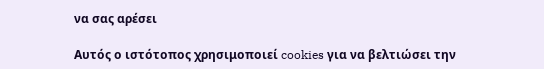να σας αρέσει

Αυτός ο ιστότοπος χρησιμοποιεί cookies για να βελτιώσει την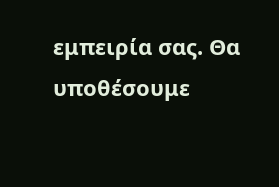εμπειρία σας. Θα υποθέσουμε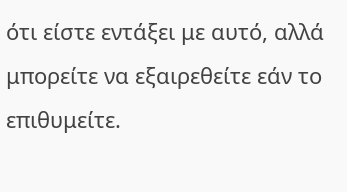ότι είστε εντάξει με αυτό, αλλά μπορείτε να εξαιρεθείτε εάν το επιθυμείτε.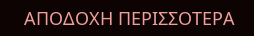ΑΠΟΔΟΧΗ ΠΕΡΙΣΣΟΤΕΡΑ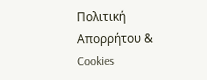Πολιτική Απορρήτου & Cookies